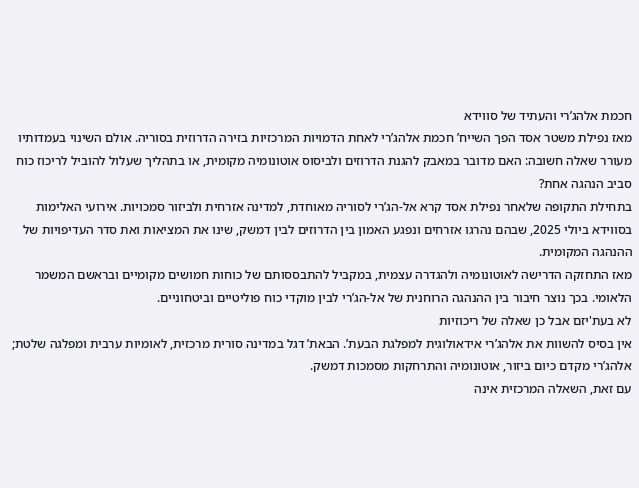חכמת אלהג’רי והעתיד של סווידא
מאז נפילת משטר אסד הפך השייח’ חכמת אלהג’רי לאחת הדמויות המרכזיות בזירה הדרוזית בסוריה. אולם השינוי בעמדותיו מעורר שאלה חשובה: האם מדובר במאבק להגנת הדרוזים ולביסוס אוטונומיה מקומית, או בתהליך שעלול להוביל לריכוז כוח סביב הנהגה אחת?
בתחילת התקופה שלאחר נפילת אסד קרא אל-הג’רי לסוריה מאוחדת, למדינה אזרחית ולביזור סמכויות. אירועי האלימות בסווידא ביולי 2025, שבהם נהרגו אזרחים ונפגע האמון בין הדרוזים לבין דמשק, שינו את המציאות ואת סדר העדיפויות של ההנהגה המקומית.
מאז התחזקה הדרישה לאוטונומיה ולהגדרה עצמית, במקביל להתבססותם של כוחות חמושים מקומיים ובראשם המשמר הלאומי. בכך נוצר חיבור בין ההנהגה הרוחנית של אל-הג’רי לבין מוקדי כוח פוליטיים וביטחוניים.
לא בעת'יזם אבל כן שאלה של ריכוזיות
אין בסיס להשוות את אלהג’רי אידאולוגית למפלגת הבעת’. הבאת’ דגל במדינה סורית מרכזית, לאומיות ערבית ומפלגה שלטת; אלהג’רי מקדם כיום ביזור, אוטונומיה והתרחקות מסמכות דמשק.
עם זאת, השאלה המרכזית אינה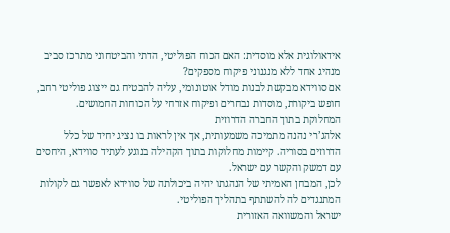אידאולוגית אלא מוסדית: האם הכוח הפוליטי, הדתי והביטחוני מתרכז סביב מנהיג אחד ללא מנגנוני פיקוח מספקים?
אם סווידא מבקשת לבנות מודל אוטונומי, עליה להבטיח גם ייצוג פוליטי רחב, חופש ביקורת, מוסדות נבחרים ופיקוח אזרחי על הכוחות החמושים.
המחלוקת בתוך החברה הדרוזית
אלהג’רי נהנה מתמיכה משמעותית, אך אין לראות בו נציג יחיד של כלל הדרוזים בסוריה. קיימות מחלוקות בתוך הקהילה בנוגע לעתיד סווידא, היחסים עם דמשק והקשר עם ישראל.
לכן, המבחן האמיתי של הנהגתו יהיה ביכולתה של סווידא לאפשר גם לקולות המתנגדים לה להשתתף בתהליך הפוליטי.
ישראל והמשוואה האזורית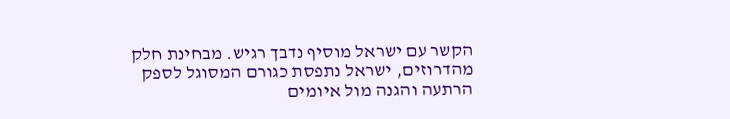הקשר עם ישראל מוסיף נדבך רגיש. מבחינת חלק מהדרוזים, ישראל נתפסת כגורם המסוגל לספק הרתעה והגנה מול איומים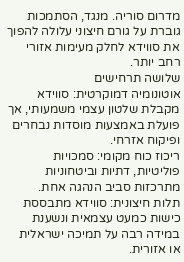מדרום סוריה. מנגד, הסתמכות גוברת על גורם חיצוני עלולה להפוך את סווידא לחלק מעימות אזורי רחב יותר.
שלושה תרחישים
אוטונומיה דמוקרטית: סווידא מקבלת שלטון עצמי משמעותי, אך פועלת באמצעות מוסדות נבחרים ופיקוח אזרחי.
ריכוז כוח מקומי: סמכויות פוליטיות, דתיות וביטחוניות מתרכזות סביב הנהגה אחת.
תלות חיצונית: סווידא מתבססת כישות כמעט עצמאית ונשענת במידה רבה על תמיכה ישראלית או אזורית.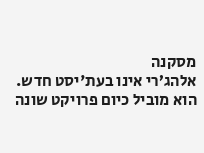מסקנה
אלהג’רי אינו בעת'יסט חדש. הוא מוביל כיום פרויקט שונה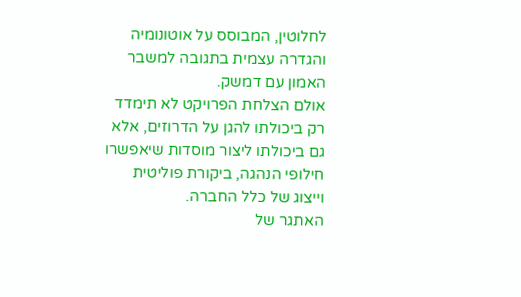לחלוטין, המבוסס על אוטונומיה והגדרה עצמית בתגובה למשבר האמון עם דמשק.
אולם הצלחת הפרויקט לא תימדד רק ביכולתו להגן על הדרוזים, אלא גם ביכולתו ליצור מוסדות שיאפשרו חילופי הנהגה, ביקורת פוליטית וייצוג של כלל החברה.
האתגר של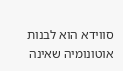סווידא הוא לבנות אוטונומיה שאינה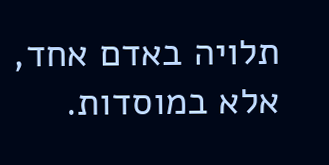תלויה באדם אחד, אלא במוסדות.